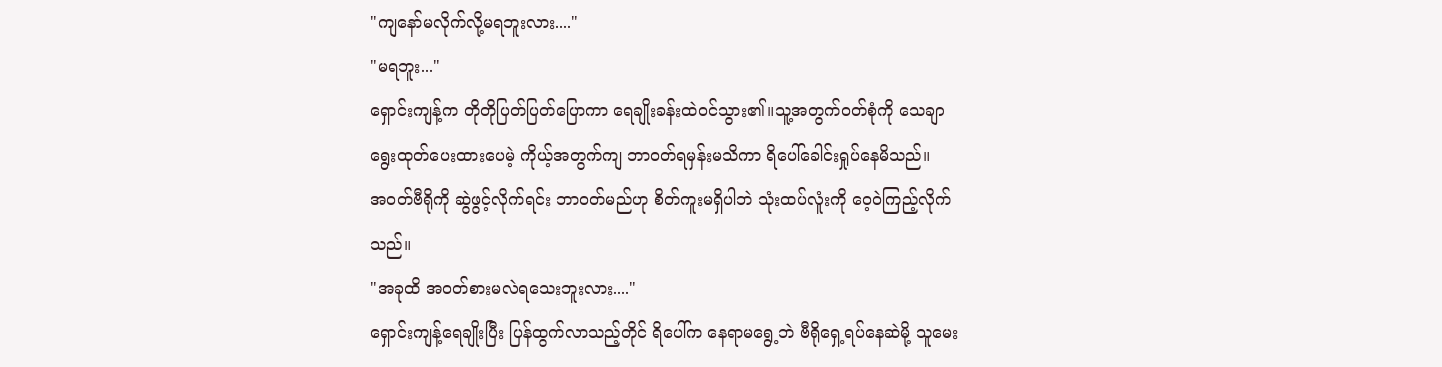"ကျနော်မလိုက်လို့မရဘူးလား...."
"မရဘူး..."
ရှောင်းကျန့်က တိုတိုပြတ်ပြတ်ပြောကာ ရေချိုးခန်းထဲဝင်သွား၏။သူ့အတွက်ဝတ်စုံကို သေချာရွေးထုတ်ပေးထားပေမဲ့ ကိုယ့်အတွက်ကျ ဘာဝတ်ရမှန်းမသိကာ ရိပေါ်ခေါင်းရှုပ်နေမိသည်။
အဝတ်ဗီရိုကို ဆွဲဖွင့်လိုက်ရင်း ဘာဝတ်မည်ဟု စိတ်ကူးမရှိပါဘဲ သုံးထပ်လူံးကို ဝေ့ဝဲကြည့်လိုက်သည်။
"အခုထိ အဝတ်စားမလဲရသေးဘူးလား...."
ရှောင်းကျန့်ရေချိုးပြီး ပြန်ထွက်လာသည့်တိုင် ရိပေါ်က နေရာမရွေ့ဘဲ ဗီရိုရှေ့ရပ်နေဆဲမို့ သူမေး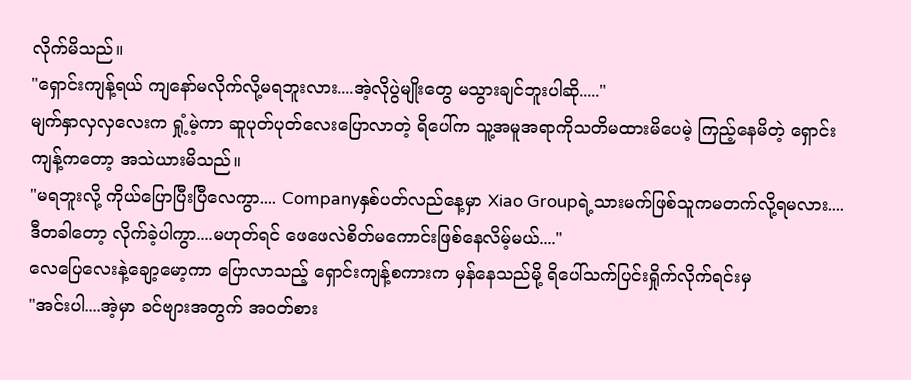လိုက်မိသည်။
"ရှောင်းကျန့်ရယ် ကျနော်မလိုက်လို့မရဘူးလား....အဲ့လိုပွဲမျိုးတွေ မသွားချင်ဘူးပါဆို....."
မျက်နှာလှလှလေးက ရှုံ့မဲ့ကာ ဆူပုတ်ပုတ်လေးပြောလာတဲ့ ရိပေါ်က သူ့အမူအရာကိုသတိမထားမိပေမဲ့ ကြည့်နေမိတဲ့ ရှောင်းကျန့်ကတော့ အသဲယားမိသည်။
"မရဘူးလို့ ကိုယ်ပြောပြီးပြီလေကွာ.... Companyနှစ်ပတ်လည်နေ့မှာ Xiao Groupရဲ့သားမက်ဖြစ်သူကမတက်လို့ရမလား....ဒီတခါတော့ လိုက်ခဲ့ပါကွာ....မဟုတ်ရင် ဖေဖေလဲစိတ်မကောင်းဖြစ်နေလိမ့်မယ်...."
လေပြေလေးနဲ့ချော့မော့ကာ ပြောလာသည့် ရှောင်းကျန့်စကားက မှန်နေသည်မို့ ရိပေါ်သက်ပြင်းရှိုက်လိုက်ရင်းမှ
"အင်းပါ....အဲ့မှာ ခင်ဗျားအတွက် အဝတ်စား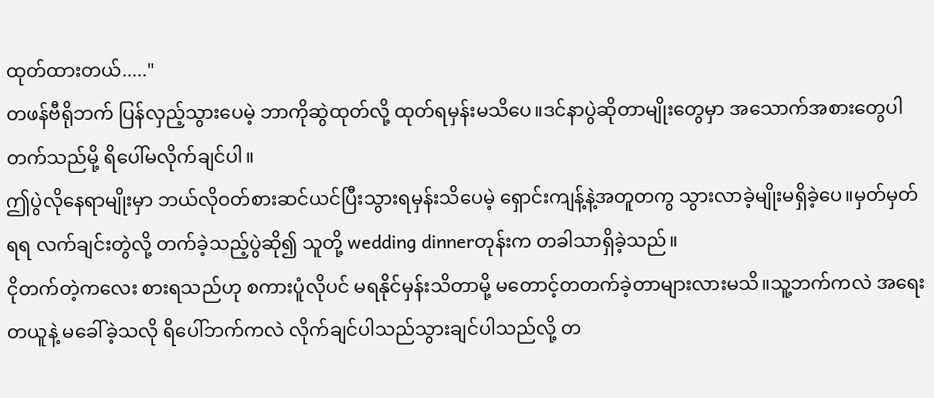ထုတ်ထားတယ်....."
တဖန်ဗီရိုဘက် ပြန်လှည့်သွားပေမဲ့ ဘာကိုဆွဲထုတ်လို့ ထုတ်ရမှန်းမသိပေ။ဒင်နာပွဲဆိုတာမျိုးတွေမှာ အသောက်အစားတွေပါတက်သည်မို့ ရိပေါ်မလိုက်ချင်ပါ။
ဤပွဲလိုနေရာမျိုးမှာ ဘယ်လိုဝတ်စားဆင်ယင်ပြီးသွားရမှန်းသိပေမဲ့ ရှောင်းကျန့်နဲ့အတူတကွ သွားလာခဲ့မျိုးမရှိခဲ့ပေ။မှတ်မှတ်ရရ လက်ချင်းတွဲလို့ တက်ခဲ့သည့်ပွဲဆို၍ သူတို့ wedding dinnerတုန်းက တခါသာရှိခဲ့သည်။
ငိုတက်တဲ့ကလေး စားရသည်ဟု စကားပူံလိုပင် မရနိုင်မှန်းသိတာမို့ မတောင့်တတက်ခဲ့တာများလားမသိ။သူ့ဘက်ကလဲ အရေးတယူနဲ့ မခေါ်ခဲ့သလို ရိပေါ်ဘက်ကလဲ လိုက်ချင်ပါသည်သွားချင်ပါသည်လို့ တ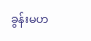ခွန်းမဟ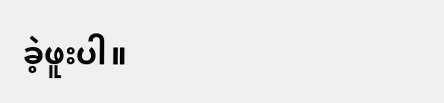ခဲ့ဖူးပါ။